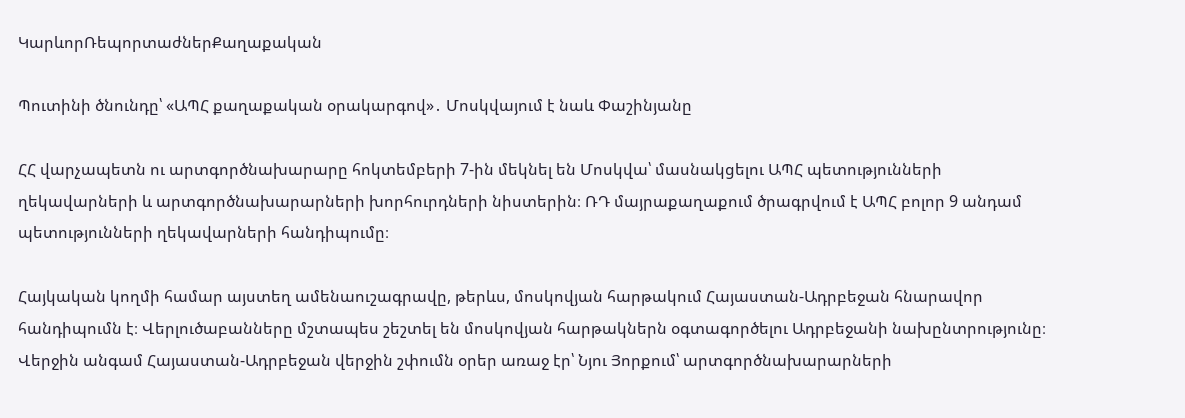ԿարևորՌեպորտաժներՔաղաքական

Պուտինի ծնունդը՝ «ԱՊՀ քաղաքական օրակարգով»․ Մոսկվայում է նաև Փաշինյանը

ՀՀ վարչապետն ու արտգործնախարարը հոկտեմբերի 7-ին մեկնել են Մոսկվա՝ մասնակցելու ԱՊՀ պետությունների ղեկավարների և արտգործնախարարների խորհուրդների նիստերին։ ՌԴ մայրաքաղաքում ծրագրվում է ԱՊՀ բոլոր 9 անդամ պետությունների ղեկավարների հանդիպումը։

Հայկական կողմի համար այստեղ ամենաուշագրավը, թերևս, մոսկովյան հարթակում Հայաստան-Ադրբեջան հնարավոր հանդիպումն է։ Վերլուծաբանները մշտապես շեշտել են մոսկովյան հարթակներն օգտագործելու Ադրբեջանի նախընտրությունը։ Վերջին անգամ Հայաստան-Ադրբեջան վերջին շփումն օրեր առաջ էր՝ Նյու Յորքում՝ արտգործնախարարների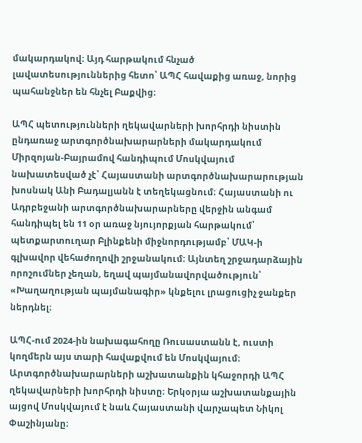մակարդակով։ Այդ հարթակում հնչած լավատեսություններից հետո՝ ԱՊՀ հավաքից առաջ, նորից պահանջներ են հնչել Բաքվից։

ԱՊՀ պետությունների ղեկավարների խորհրդի նիստին ընդառաջ արտգործնախարարների մակարդակում Միրզոյան-Բայրամով հանդիպում Մոսկվայում նախատեսված չէ՝ Հայաստանի արտգործնախարարության խոսնակ Անի Բադալյանն է տեղեկացնում։ Հայաստանի ու Ադրբեջանի արտգործնախարարները վերջին անգամ հանդիպել են 11 օր առաջ նյույորքյան հարթակում՝ պետքարտուղար Բլինքենի միջնորդությամբ՝ ՄԱԿ-ի գլխավոր վեհաժողովի շրջանակում։ Այնտեղ շրջադարձային որոշումներ չեղան, եղավ պայմանավորվածություն՝ «Խաղաղության պայմանագիր» կնքելու լրացուցիչ ջանքեր ներդնել։

ԱՊՀ-ում 2024-ին նախագահողը Ռուսաստանն է, ուստի կողմերն այս տարի հավաքվում են Մոսկվայում։ Արտգործնախարարների աշխատանքին կհաջորդի ԱՊՀ ղեկավարների խորհրդի նիստը։ Երկօրյա աշխատանքային այցով Մոսկվայում է նաև Հայաստանի վարչապետ Նիկոլ Փաշինյանը։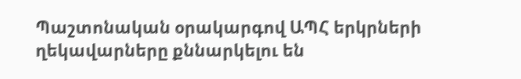Պաշտոնական օրակարգով ԱՊՀ երկրների ղեկավարները քննարկելու են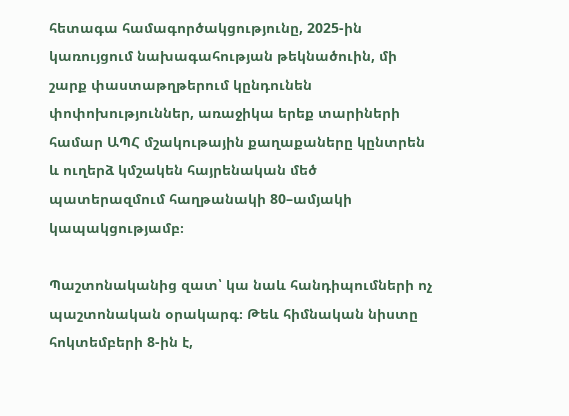հետագա համագործակցությունը, 2025-ին կառույցում նախագահության թեկնածուին, մի շարք փաստաթղթերում կընդունեն փոփոխություններ, առաջիկա երեք տարիների համար ԱՊՀ մշակութային քաղաքաները կընտրեն և ուղերձ կմշակեն հայրենական մեծ պատերազմում հաղթանակի 80–ամյակի կապակցությամբ։

Պաշտոնականից զատ՝ կա նաև հանդիպումների ոչ պաշտոնական օրակարգ։ Թեև հիմնական նիստը  հոկտեմբերի 8-ին է,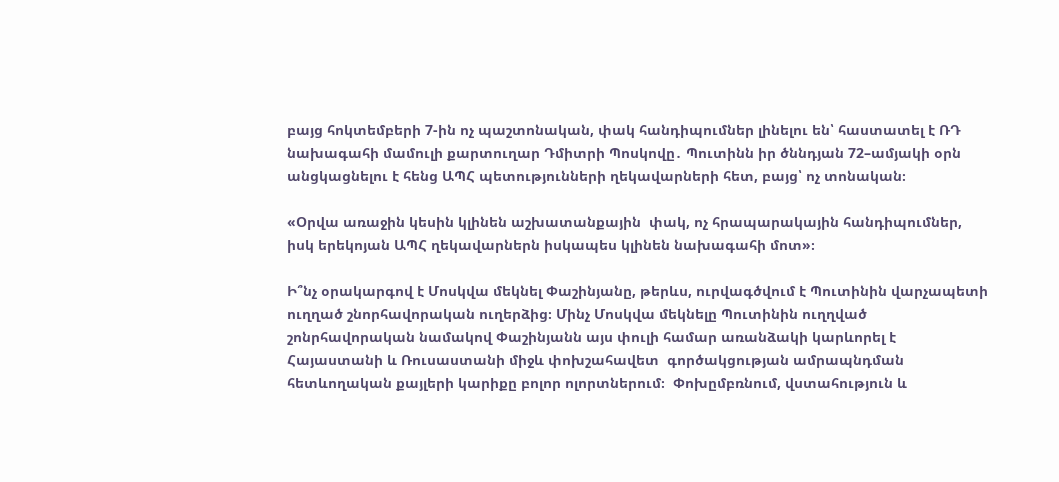բայց հոկտեմբերի 7-ին ոչ պաշտոնական, փակ հանդիպումներ լինելու են՝ հաստատել է ՌԴ նախագահի մամուլի քարտուղար Դմիտրի Պոսկովը․ Պուտինն իր ծննդյան 72–ամյակի օրն անցկացնելու է հենց ԱՊՀ պետությունների ղեկավարների հետ, բայց՝ ոչ տոնական։

«Օրվա առաջին կեսին կլինեն աշխատանքային  փակ, ոչ հրապարակային հանդիպումներ, իսկ երեկոյան ԱՊՀ ղեկավարներն իսկապես կլինեն նախագահի մոտ»։

Ի՞նչ օրակարգով է Մոսկվա մեկնել Փաշինյանը, թերևս, ուրվագծվում է Պուտինին վարչապետի ուղղած շնորհավորական ուղերձից։ Մինչ Մոսկվա մեկնելը Պուտինին ուղղված շոնրհավորական նամակով Փաշինյանն այս փուլի համար առանձակի կարևորել է Հայաստանի և Ռուսաստանի միջև փոխշահավետ  գործակցության ամրապնդման հետևողական քայլերի կարիքը բոլոր ոլորտներում։  Փոխըմբռնում, վստահություն և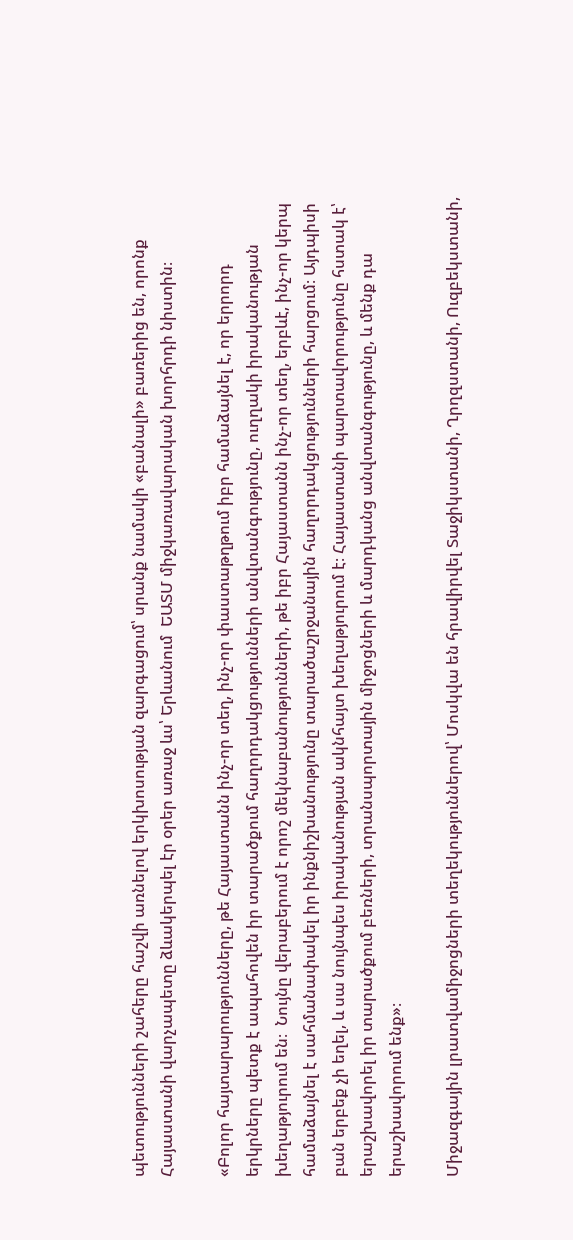պետությունների շահերը հաշվի առնելով երկխոսության զարգացում՝ սրանք նամակի «բանալի» բառերից են, որոնք Հայաստանի վարչապետը ձևակերպել էր օրեր առաջ ևս՝ Երևանում  ԵԱՏՄ միջկառավարական խորհրդի նիստին։

«Բոլոր հայտարարությունները, թե Հայաստանն ինչ-որ տեղ, ինչ-որ փաստաթղթում իբր համաձայնել է, որ երրորդ երկրները պետք է ապահովեն իր տարածքում հաղորդակցությունների անվտանգությունը, ուղղակի իրականության խեղաթյուրում են։  Նույնը վերաբերում է որոշ մեկնաբանությունների, թե իբր Հայաստանն ինչ-որ տեղ, երբևէ, ինչ-որ կերպ համաձայնել է սահմանափակել իր ինքնիշխանությունը տարածաշրջանային հաղորդակցությունների հարցում։ Այդպիսի բան երբեք չի եղել, և սա նույնպես իրականության ակնհայտ խեղաթյուրում է։ Հայաստանի պարտավորությունը հստակ է՝ երաշխավորել իր տարածքում բեռների, տրանսպորտային միջոցների և մարդկանց անվտանգությունը, և մենք դա երաշխավորում ենք»։

Միջազգային լրատվամիջոցների տեղեկություններով՝ Մոսկվա են հրավիրվել Տաջիկստանի, Ղրղզստանի, Ուզբեկստանի,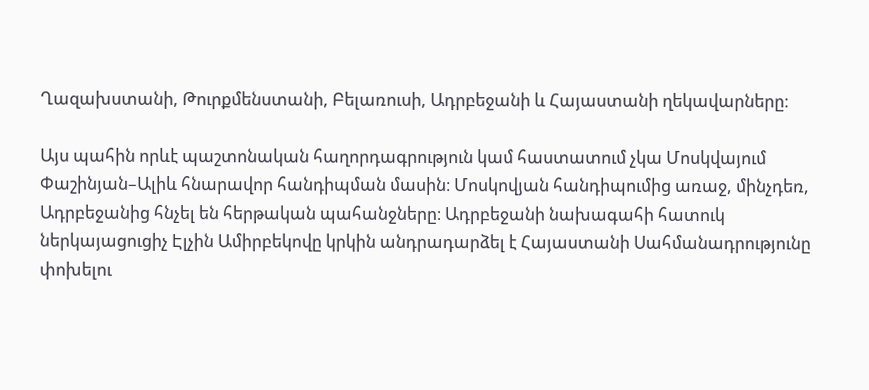Ղազախստանի, Թուրքմենստանի, Բելառուսի, Ադրբեջանի և Հայաստանի ղեկավարները։

Այս պահին որևէ պաշտոնական հաղորդագրություն կամ հաստատում չկա Մոսկվայում Փաշինյան–Ալիև հնարավոր հանդիպման մասին։ Մոսկովյան հանդիպումից առաջ, մինչդեռ, Ադրբեջանից հնչել են հերթական պահանջները։ Ադրբեջանի նախագահի հատուկ ներկայացուցիչ Էլչին Ամիրբեկովը կրկին անդրադարձել է Հայաստանի Սահմանադրությունը փոխելու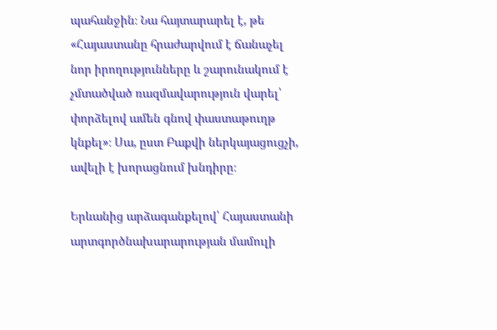պահանջին։ Նա հայտարարել է, թե «Հայաստանը հրաժարվում է ճանաչել նոր իրողությունները և շարունակում է չմտածված ռազմավարություն վարել՝ փորձելով ամեն գնով փաստաթուղթ կնքել»։ Սա, ըստ Բաքվի ներկայացուցչի, ավելի է խորացնում խնդիրը։

Երևանից արձագանքելով՝ Հայաստանի արտգործնախարարության մամուլի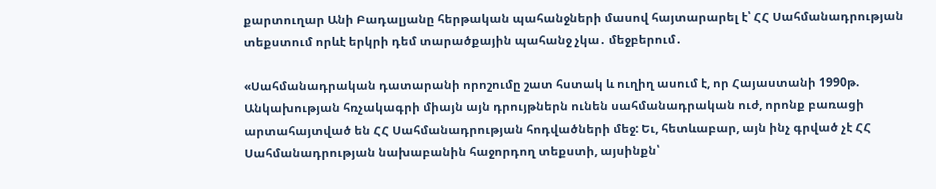քարտուղար Անի Բադալյանը հերթական պահանջների մասով հայտարարել է՝ ՀՀ Սահմանադրության տեքստում որևէ երկրի դեմ տարածքային պահանջ չկա․ մեջբերում․

«Սահմանադրական դատարանի որոշումը շատ հստակ և ուղիղ ասում է, որ Հայաստանի 1990թ. Անկախության հռչակագրի միայն այն դրույթներն ունեն սահմանադրական ուժ, որոնք բառացի արտահայտված են ՀՀ Սահմանադրության հոդվածների մեջ: Եւ, հետևաբար, այն ինչ գրված չէ ՀՀ Սահմանադրության նախաբանին հաջորդող տեքստի, այսինքն՝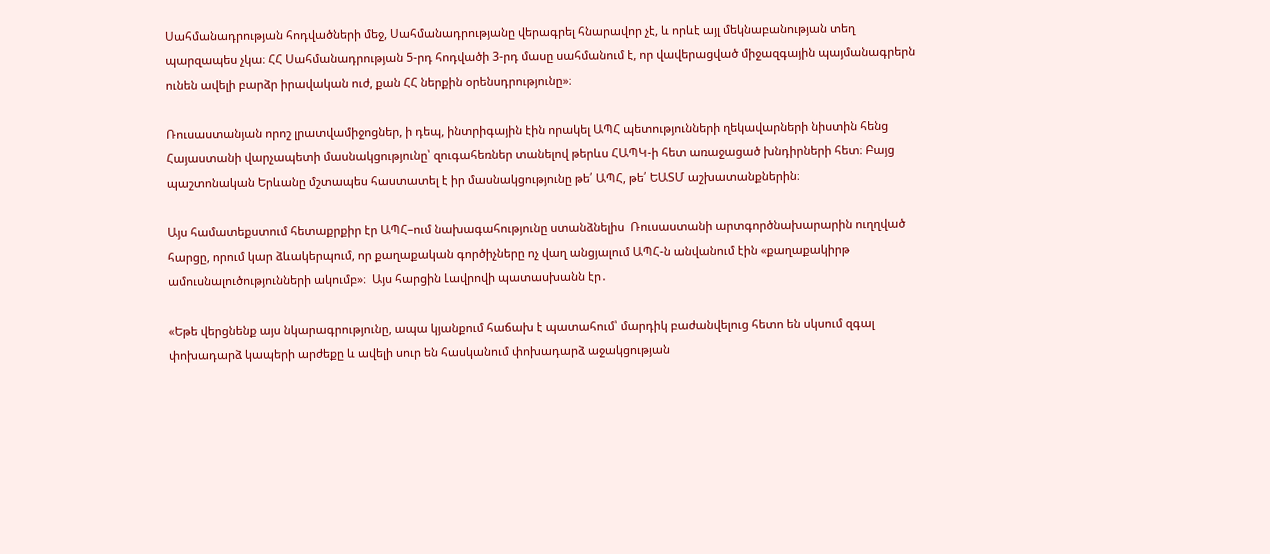Սահմանադրության հոդվածների մեջ, Սահմանադրությանը վերագրել հնարավոր չէ, և որևէ այլ մեկնաբանության տեղ պարզապես չկա։ ՀՀ Սահմանադրության 5-րդ հոդվածի 3-րդ մասը սահմանում է, որ վավերացված միջազգային պայմանագրերն ունեն ավելի բարձր իրավական ուժ, քան ՀՀ ներքին օրենսդրությունը»։

Ռուսաստանյան որոշ լրատվամիջոցներ, ի դեպ, ինտրիգային էին որակել ԱՊՀ պետությունների ղեկավարների նիստին հենց Հայաստանի վարչապետի մասնակցությունը՝ զուգահեռներ տանելով թերևս ՀԱՊԿ-ի հետ առաջացած խնդիրների հետ։ Բայց պաշտոնական Երևանը մշտապես հաստատել է իր մասնակցությունը թե՛ ԱՊՀ, թե՛ ԵԱՏՄ աշխատանքներին։

Այս համատեքստում հետաքրքիր էր ԱՊՀ–ում նախագահությունը ստանձնելիս  Ռուսաստանի արտգործնախարարին ուղղված հարցը, որում կար ձևակերպում, որ քաղաքական գործիչները ոչ վաղ անցյալում ԱՊՀ-ն անվանում էին «քաղաքակիրթ ամուսնալուծությունների ակումբ»։  Այս հարցին Լավրովի պատասխանն էր․

«Եթե վերցնենք այս նկարագրությունը, ապա կյանքում հաճախ է պատահում՝ մարդիկ բաժանվելուց հետո են սկսում զգալ փոխադարձ կապերի արժեքը և ավելի սուր են հասկանում փոխադարձ աջակցության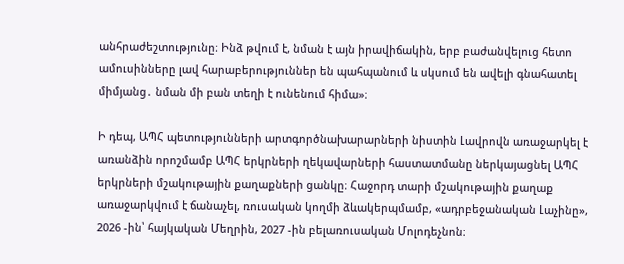անհրաժեշտությունը։ Ինձ թվում է, նման է այն իրավիճակին, երբ բաժանվելուց հետո ամուսինները լավ հարաբերություններ են պահպանում և սկսում են ավելի գնահատել միմյանց․ նման մի բան տեղի է ունենում հիմա»։

Ի դեպ, ԱՊՀ պետությունների արտգործնախարարների նիստին Լավրովն առաջարկել է առանձին որոշմամբ ԱՊՀ երկրների ղեկավարների հաստատմանը ներկայացնել ԱՊՀ երկրների մշակութային քաղաքների ցանկը։ Հաջորդ տարի մշակութային քաղաք առաջարկվում է ճանաչել, ռուսական կողմի ձևակերպմամբ, «ադրբեջանական Լաչինը», 2026 -ին՝ հայկական Մեղրին, 2027 -ին բելառուսական Մոլոդեչնոն։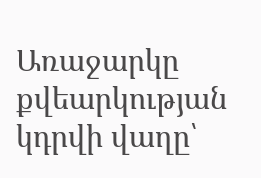Առաջարկը քվեարկության կդրվի վաղը՝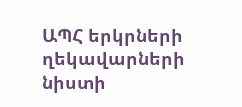ԱՊՀ երկրների ղեկավարների նիստի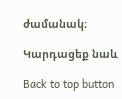ժամանակ։

Կարդացեք նաև

Back to top button